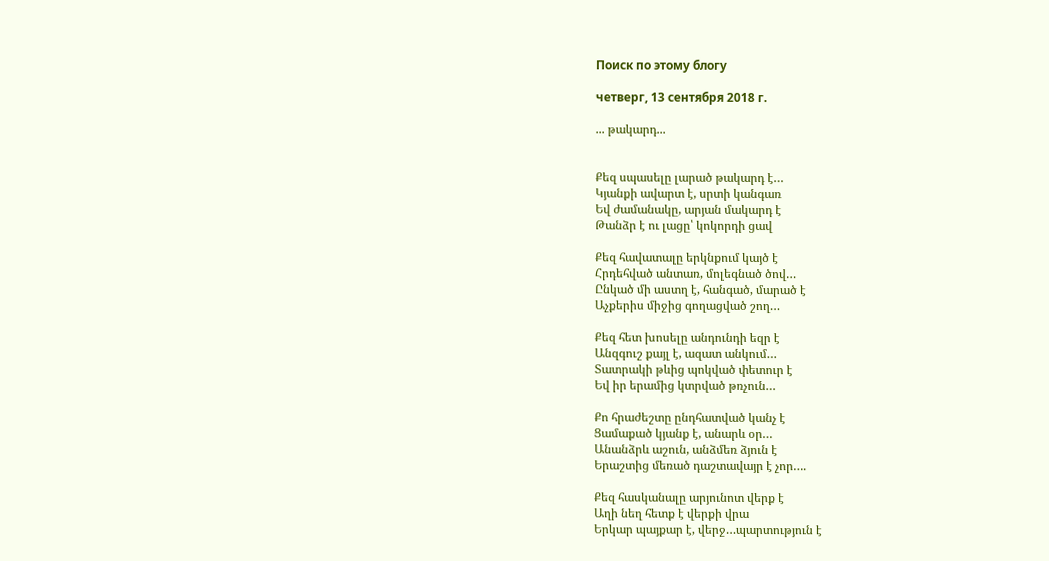Поиск по этому блогу

четверг, 13 сентября 2018 г.

... թակարդ...


Քեզ սպասելը լարած թակարդ է…
Կյանքի ավարտ է, սրտի կանգառ
Եվ ժամանակը, արյան մակարդ է
Թանձր է ու լացը՝ կոկորդի ցավ

Քեզ հավատալը երկնքում կայծ է
Հրդեհված անտառ, մոլեգնած ծով…
Ընկած մի աստղ է, հանգած, մարած է
Աչքերիս միջից գողացված շող…

Քեզ հետ խոսելը անդունդի եզր է
Անզգուշ քայլ է, ազատ անկում…
Տատրակի թևից պոկված փետուր է
Եվ իր երամից կտրված թռչուն…

Քո հրաժեշտը ընդհատված կանչ է
Ցամաքած կյանք է, անարև օր…
Անանձրև աշուն, անձմեռ ձյուն է
Երաշտից մեռած դաշտավայր է չոր….

Քեզ հասկանալը արյունոտ վերք է
Աղի նեղ հետք է վերքի վրա
Երկար պայքար է, վերջ…պարտություն է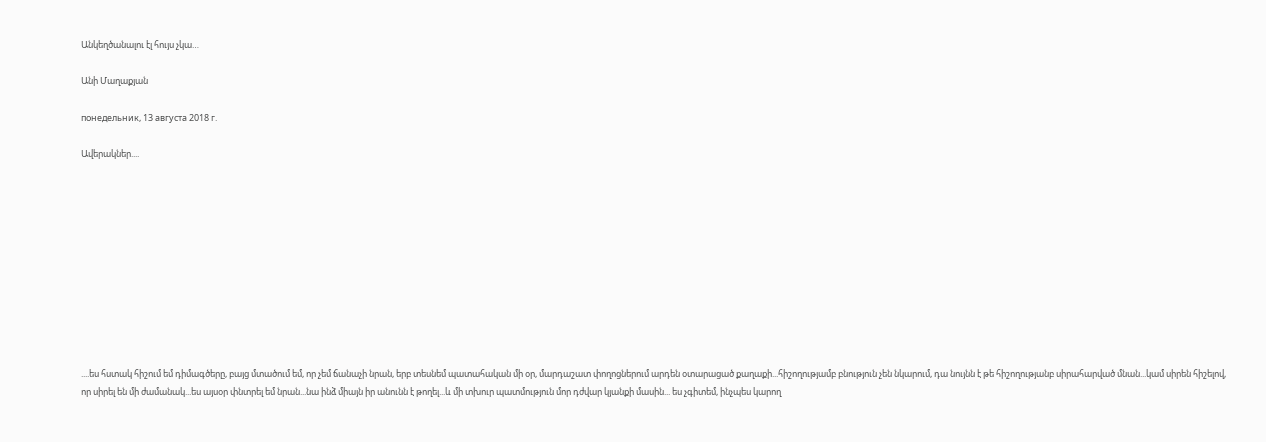Անկեղծանալու էլ հույս չկա…

Անի Մաղաքյան

понедельник, 13 августа 2018 г.

Ավերակներ....











....ես հստակ հիշում եմ դիմագծերը, բայց մտածում եմ, որ չեմ ճանաչի նրան, երբ տեսնեմ պատահական մի օր, մարդաշատ փողոցներում արդեն օտարացած քաղաքի...հիշողությամբ բնություն չեն նկարում, դա նույնն է թե հիշողությանբ սիրահարված մնան...կամ սիրեն հիշելով, որ սիրել են մի ժամանակ...ես այսօր փնտրել եմ նրան...նա ինձ միայն իր անունն է թողել...և մի տխուր պատմություն մոր դժվար կյանքի մասին... ես չգիտեմ, ինչպես կարող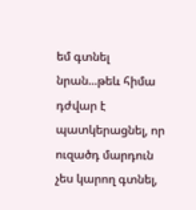եմ գտնել նրան...թեև հիմա դժվար է պատկերացնել, որ ուզածդ մարդուն չես կարող գտնել,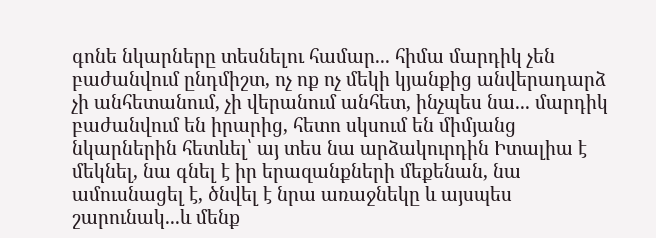գոնե նկարները տեսնելու համար... հիմա մարդիկ չեն բաժանվում ընդմիշտ, ոչ ոք ոչ մեկի կյանքից անվերադարձ չի անհետանում, չի վերանում անհետ, ինչպես նա... մարդիկ բաժանվում են իրարից, հետո սկսում են միմյանց նկարներին հետևել՝ այ տես նա արձակուրդին Իտալիա է մեկնել, նա գնել է իր երազանքների մեքենան, նա ամուսնացել է, ծնվել է նրա առաջնեկը և այսպես շարունակ...և մենք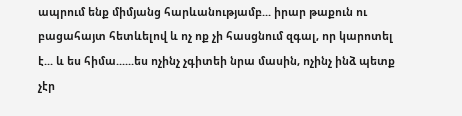ապրում ենք միմյանց հարևանությամբ... իրար թաքուն ու բացահայտ հետևելով և ոչ ոք չի հասցնում զգալ, որ կարոտել է... և ես հիմա......ես ոչինչ չգիտեի նրա մասին, ոչինչ ինձ պետք չէր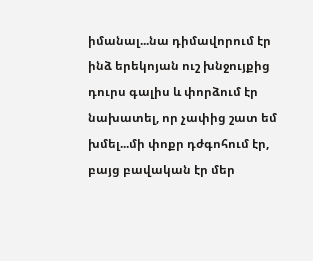իմանալ...նա դիմավորում էր ինձ երեկոյան ուշ խնջույքից դուրս գալիս և փորձում էր նախատել, որ չափից շատ եմ խմել...մի փոքր դժգոհում էր, բայց բավական էր մեր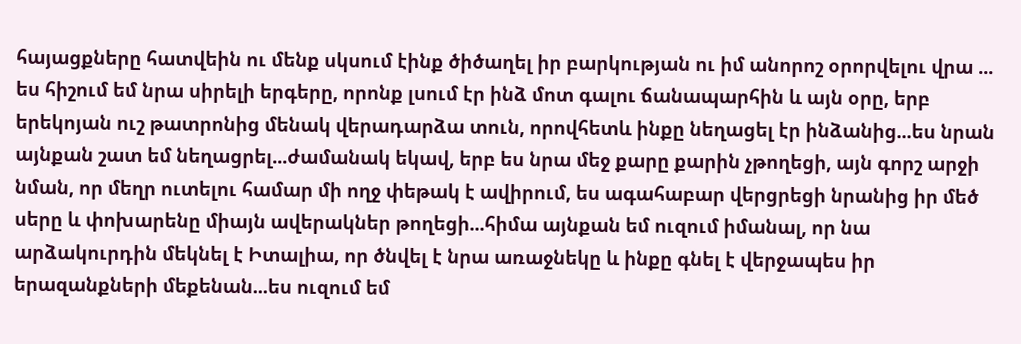հայացքները հատվեին ու մենք սկսում էինք ծիծաղել իր բարկության ու իմ անորոշ օրորվելու վրա ... ես հիշում եմ նրա սիրելի երգերը, որոնք լսում էր ինձ մոտ գալու ճանապարհին և այն օրը, երբ երեկոյան ուշ թատրոնից մենակ վերադարձա տուն, որովհետև ինքը նեղացել էր ինձանից...ես նրան այնքան շատ եմ նեղացրել...ժամանակ եկավ, երբ ես նրա մեջ քարը քարին չթողեցի, այն գորշ արջի նման, որ մեղր ուտելու համար մի ողջ փեթակ է ավիրում, ես ագահաբար վերցրեցի նրանից իր մեծ սերը և փոխարենը միայն ավերակներ թողեցի...հիմա այնքան եմ ուզում իմանալ, որ նա արձակուրդին մեկնել է Իտալիա, որ ծնվել է նրա առաջնեկը և ինքը գնել է վերջապես իր երազանքների մեքենան...ես ուզում եմ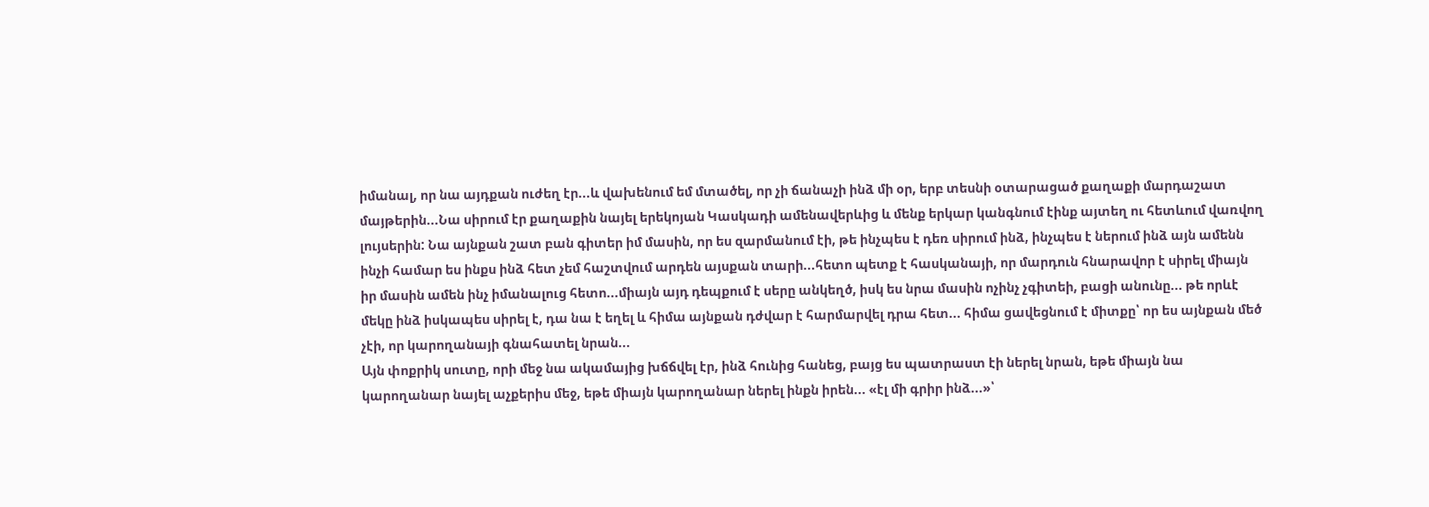իմանալ, որ նա այդքան ուժեղ էր...և վախենում եմ մտածել, որ չի ճանաչի ինձ մի օր, երբ տեսնի օտարացած քաղաքի մարդաշատ մայթերին...Նա սիրում էր քաղաքին նայել երեկոյան Կասկադի ամենավերևից և մենք երկար կանգնում էինք այտեղ ու հետևում վառվող լույսերին: Նա այնքան շատ բան գիտեր իմ մասին, որ ես զարմանում էի, թե ինչպես է դեռ սիրում ինձ, ինչպես է ներում ինձ այն ամենն ինչի համար ես ինքս ինձ հետ չեմ հաշտվում արդեն այսքան տարի...հետո պետք է հասկանայի, որ մարդուն հնարավոր է սիրել միայն իր մասին ամեն ինչ իմանալուց հետո...միայն այդ դեպքում է սերը անկեղծ, իսկ ես նրա մասին ոչինչ չգիտեի, բացի անունը... թե որևէ մեկը ինձ իսկապես սիրել է, դա նա է եղել և հիմա այնքան դժվար է հարմարվել դրա հետ... հիմա ցավեցնում է միտքը՝ որ ես այնքան մեծ չէի, որ կարողանայի գնահատել նրան...
Այն փոքրիկ սուտը, որի մեջ նա ակամայից խճճվել էր, ինձ հունից հանեց, բայց ես պատրաստ էի ներել նրան, եթե միայն նա կարողանար նայել աչքերիս մեջ, եթե միայն կարողանար ներել ինքն իրեն... «էլ մի գրիր ինձ...»՝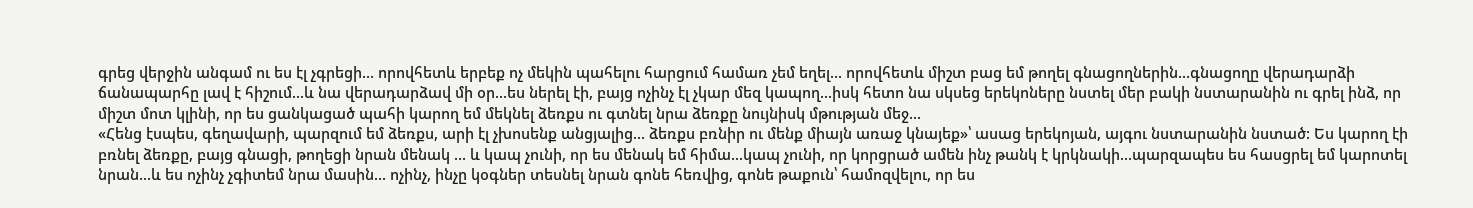գրեց վերջին անգամ ու ես էլ չգրեցի... որովհետև երբեք ոչ մեկին պահելու հարցում համառ չեմ եղել... որովհետև միշտ բաց եմ թողել գնացողներին...գնացողը վերադարձի ճանապարհը լավ է հիշում...և նա վերադարձավ մի օր...ես ներել էի, բայց ոչինչ էլ չկար մեզ կապող...իսկ հետո նա սկսեց երեկոները նստել մեր բակի նստարանին ու գրել ինձ, որ միշտ մոտ կլինի, որ ես ցանկացած պահի կարող եմ մեկնել ձեռքս ու գտնել նրա ձեռքը նույնիսկ մթության մեջ...
«Հենց էսպես, գեղավարի, պարզում եմ ձեռքս, արի էլ չխոսենք անցյալից... ձեռքս բռնիր ու մենք միայն առաջ կնայեք»՝ ասաց երեկոյան, այգու նստարանին նստած: Ես կարող էի բռնել ձեռքը, բայց գնացի, թողեցի նրան մենակ ... և կապ չունի, որ ես մենակ եմ հիմա...կապ չունի, որ կորցրած ամեն ինչ թանկ է կրկնակի...պարզապես ես հասցրել եմ կարոտել նրան...և ես ոչինչ չգիտեմ նրա մասին... ոչինչ, ինչը կօգներ տեսնել նրան գոնե հեռվից, գոնե թաքուն՝ համոզվելու, որ ես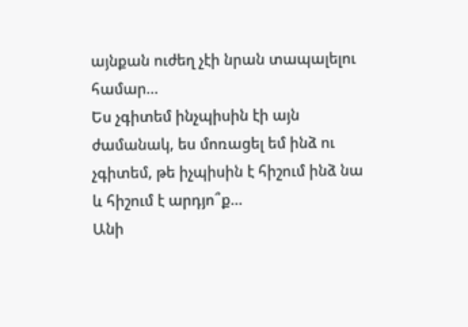այնքան ուժեղ չէի նրան տապալելու համար...
Ես չգիտեմ ինչպիսին էի այն ժամանակ, ես մոռացել եմ ինձ ու չգիտեմ, թե իչպիսին է հիշում ինձ նա և հիշում է արդյո՞ք...
Անի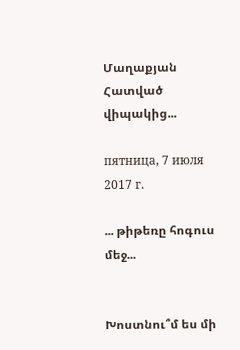Մաղաքյան
Հատված վիպակից...

пятница, 7 июля 2017 г.

... թիթեռը հոգուս մեջ...


Խոստնու՞մ ես մի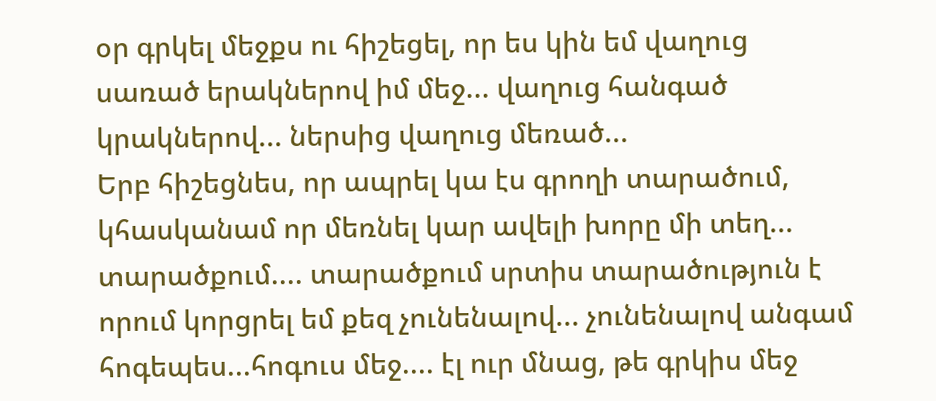օր գրկել մեջքս ու հիշեցել, որ ես կին եմ վաղուց սառած երակներով իմ մեջ... վաղուց հանգած կրակներով... ներսից վաղուց մեռած...
Երբ հիշեցնես, որ ապրել կա էս գրողի տարածում, կհասկանամ որ մեռնել կար ավելի խորը մի տեղ... տարածքում.... տարածքում սրտիս տարածություն է որում կորցրել եմ քեզ չունենալով... չունենալով անգամ հոգեպես...հոգուս մեջ.... էլ ուր մնաց, թե գրկիս մեջ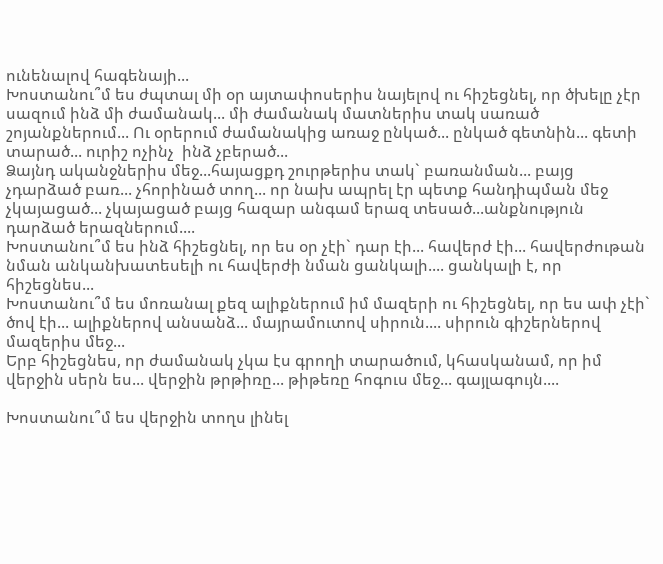ունենալով հագենայի...
Խոստանու՞մ ես ժպտալ մի օր այտափոսերիս նայելով ու հիշեցնել, որ ծխելը չէր սազում ինձ մի ժամանակ... մի ժամանակ մատներիս տակ սառած շոյանքներում... Ու օրերում ժամանակից առաջ ընկած... ընկած գետնին... գետի տարած... ուրիշ ոչինչ  ինձ չբերած...
Ձայնդ ականջներիս մեջ...հայացքդ շուրթերիս տակ` բառանման... բայց չդարձած բառ... չհորինած տող... որ նախ ապրել էր պետք հանդիպման մեջ չկայացած... չկայացած բայց հազար անգամ երազ տեսած...անքնություն դարձած երազներում....
Խոստանու՞մ ես ինձ հիշեցնել, որ ես օր չէի` դար էի... հավերժ էի... հավերժութան նման անկանխատեսելի ու հավերժի նման ցանկալի.... ցանկալի է, որ հիշեցնես...
Խոստանու՞մ ես մոռանալ քեզ ալիքներում իմ մազերի ու հիշեցնել, որ ես ափ չէի` ծով էի... ալիքներով անսանձ... մայրամուտով սիրուն.... սիրուն գիշերներով մազերիս մեջ...
Երբ հիշեցնես, որ ժամանակ չկա էս գրողի տարածում, կհասկանամ, որ իմ վերջին սերն ես... վերջին թրթիռը... թիթեռը հոգուս մեջ... գայլագույն....

Խոստանու՞մ ես վերջին տողս լինել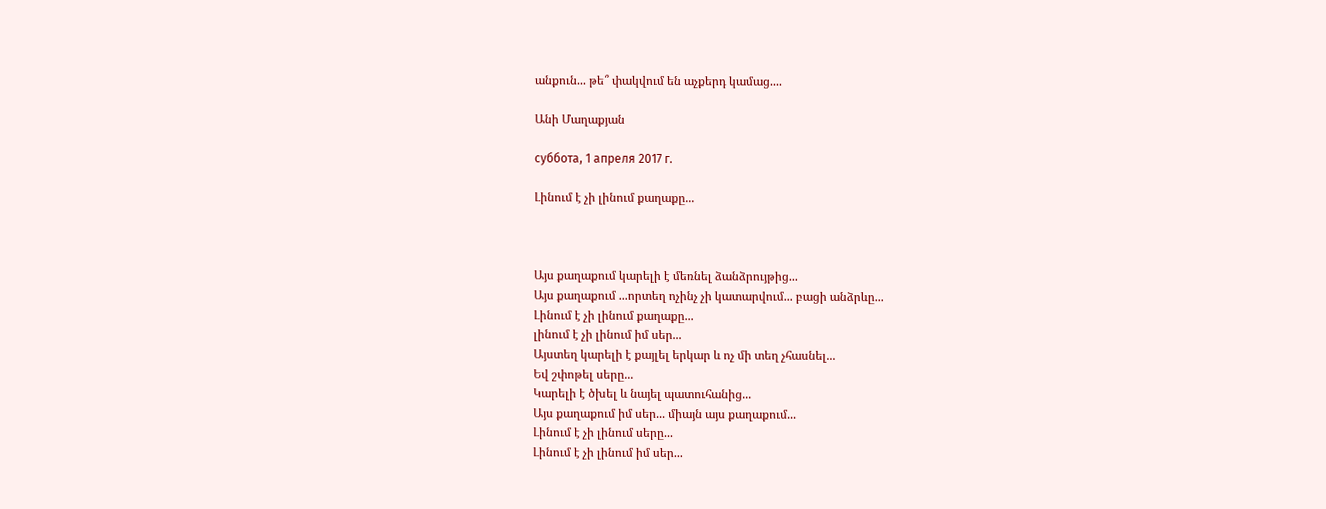անքուն... թե՞ փակվում են աչքերդ կամաց....

Անի Մաղաքյան

суббота, 1 апреля 2017 г.

Լինում է չի լինում քաղաքը...



Այս քաղաքում կարելի է մեռնել ձանձրույթից...
Այս քաղաքում ...որտեղ ոչինչ չի կատարվում... բացի անձրևը...
Լինում է չի լինում քաղաքը...
լինում է չի լինում իմ սեր...
Այստեղ կարելի է քայլել երկար և ոչ մի տեղ չհասնել...
Եվ շփոթել սերը...
Կարելի է ծխել և նայել պատուհանից...
Այս քաղաքում իմ սեր... միայն այս քաղաքում...
Լինում է չի լինում սերը...
Լինում է չի լինում իմ սեր...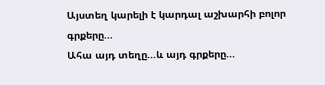Այստեղ կարելի է կարդալ աշխարհի բոլոր գրքերը...
Ահա այդ տեղը...և այդ գրքերը...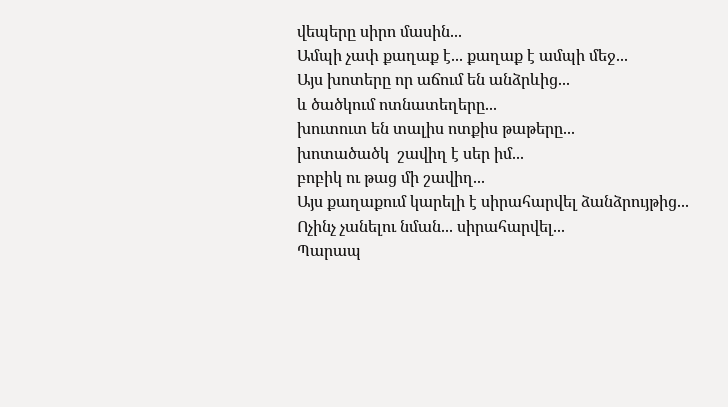վեպերը սիրո մասին...
Ամպի չափ քաղաք է... քաղաք է ամպի մեջ...
Այս խոտերը որ աճում են անձրևից...
և ծածկում ոտնատեղերը...
խուտուտ են տալիս ոտքիս թաթերը...
խոտածածկ  շավիղ է սեր իմ...
բոբիկ ու թաց մի շավիղ...
Այս քաղաքում կարելի է սիրահարվել ձանձրույթից...
Ոչինչ չանելու նման... սիրահարվել...
Պարապ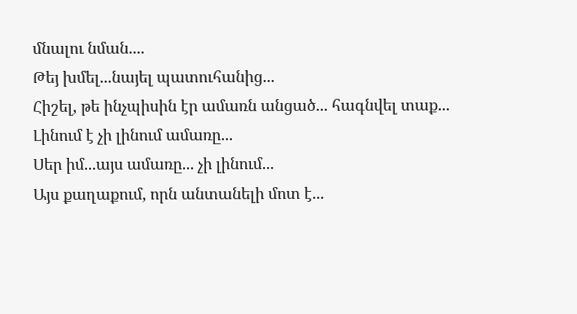մնալու նման....
Թեյ խմել...նայել պատուհանից...
Հիշել, թե ինչպիսին էր ամառն անցած... հագնվել տաք...
Լինում է չի լինում ամառը...
Սեր իմ...այս ամառը... չի լինում...
Այս քաղաքում, որն անտանելի մոտ է...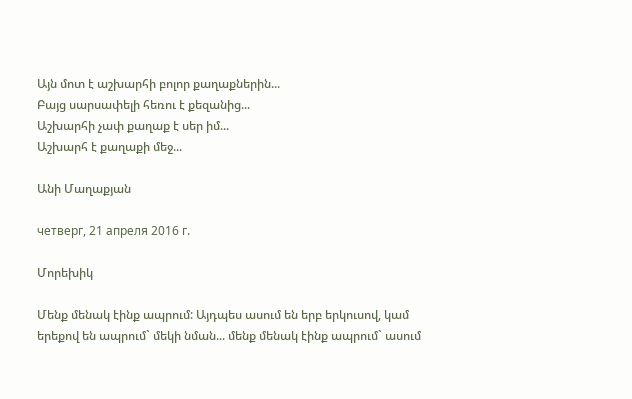Այն մոտ է աշխարհի բոլոր քաղաքներին...
Բայց սարսափելի հեռու է քեզանից...
Աշխարհի չափ քաղաք է սեր իմ...
Աշխարհ է քաղաքի մեջ...

Անի Մաղաքյան

четверг, 21 апреля 2016 г.

Մորեխիկ

Մենք մենակ էինք ապրում: Այդպես ասում են երբ երկուսով, կամ երեքով են ապրում` մեկի նման... մենք մենակ էինք ապրում` ասում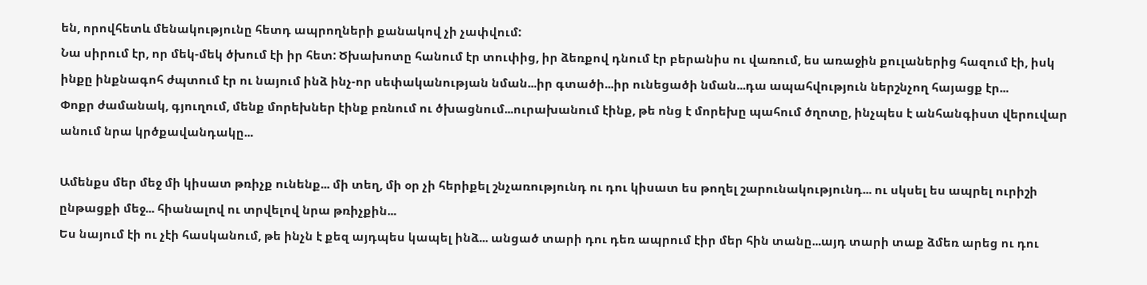են, որովհետև մենակությունը հետդ ապրողների քանակով չի չափվում:
Նա սիրում էր, որ մեկ-մեկ ծխում էի իր հետ: Ծխախոտը հանում էր տուփից, իր ձեռքով դնում էր բերանիս ու վառում, ես առաջին քուլաներից հազում էի, իսկ ինքը ինքնագոհ ժպտում էր ու նայում ինձ ինչ-որ սեփականության նման...իր գտածի...իր ունեցածի նման...դա ապահվություն ներշնչող հայացք էր...
Փոքր ժամանակ, գյուղում, մենք մորեխներ էինք բռնում ու ծխացնում...ուրախանում էինք, թե ոնց է մորեխը պահում ծղոտը, ինչպես է անհանգիստ վերուվար անում նրա կրծքավանդակը...

Ամենքս մեր մեջ մի կիսատ թռիչք ունենք... մի տեղ, մի օր չի հերիքել շնչառությունդ ու դու կիսատ ես թողել շարունակությունդ... ու սկսել ես ապրել ուրիշի ընթացքի մեջ... հիանալով ու տրվելով նրա թռիչքին...
Ես նայում էի ու չէի հասկանում, թե ինչն է քեզ այդպես կապել ինձ... անցած տարի դու դեռ ապրում էիր մեր հին տանը...այդ տարի տաք ձմեռ արեց ու դու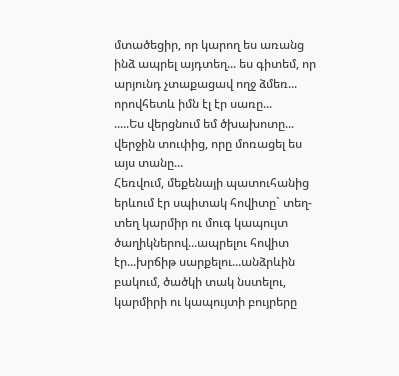մտածեցիր, որ կարող ես առանց ինձ ապրել այդտեղ... ես գիտեմ, որ արյունդ չտաքացավ ողջ ձմեռ... որովհետև իմն էլ էր սառը...
.....Ես վերցնում եմ ծխախոտը... վերջին տուփից, որը մոռացել ես այս տանը...
Հեռվում, մեքենայի պատուհանից երևում էր սպիտակ հովիտը` տեղ-տեղ կարմիր ու մուգ կապույտ ծաղիկներով...ապրելու հովիտ էր...խրճիթ սարքելու...անձրևին բակում, ծածկի տակ նստելու, կարմիրի ու կապույտի բույրերը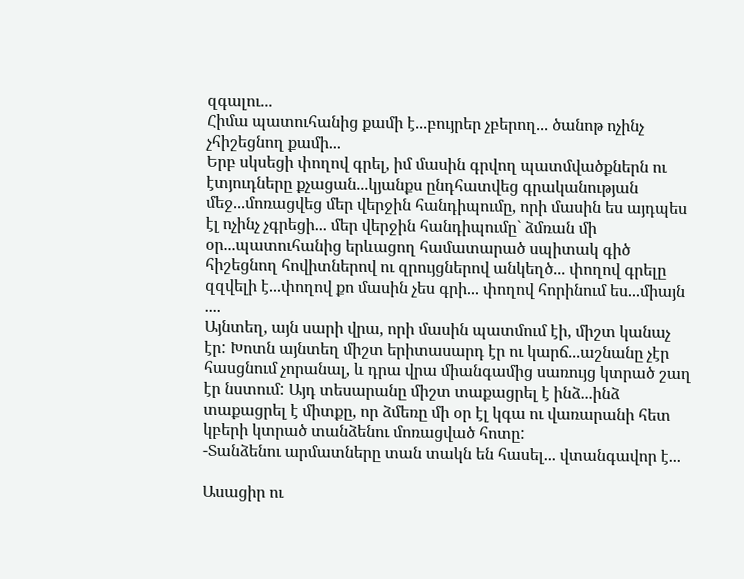զգալու...
Հիմա պատուհանից քամի է...բույրեր չբերող... ծանոթ ոչինչ չհիշեցնող քամի...
Երբ սկսեցի փողով գրել, իմ մասին գրվող պատմվածքներն ու էտյուդները քչացան...կյանքս ընդհատվեց գրականության մեջ...մոռացվեց մեր վերջին հանդիպումը, որի մասին ես այդպես էլ ոչինչ չգրեցի... մեր վերջին հանդիպումը` ձմռան մի օր...պատուհանից երևացող համատարած սպիտակ գիծ հիշեցնող հովիտներով ու զրույցներով անկեղծ... փողով գրելը զզվելի է...փողով քո մասին չես գրի... փողով հորինում ես...միայն ....
Այնտեղ, այն սարի վրա, որի մասին պատմում էի, միշտ կանաչ էր: Խոտն այնտեղ միշտ երիտասարդ էր ու կարճ...աշնանը չէր հասցնում չորանալ, և դրա վրա միանգամից սառույց կտրած շաղ էր նստում: Այդ տեսարանը միշտ տաքացրել է ինձ...ինձ տաքացրել է միտքը, որ ձմեռը մի օր էլ կգա ու վառարանի հետ կբերի կտրած տանձենու մոռացված հոտը:
-Տանձենու արմատները տան տակն են հասել... վտանգավոր է...

Ասացիր ու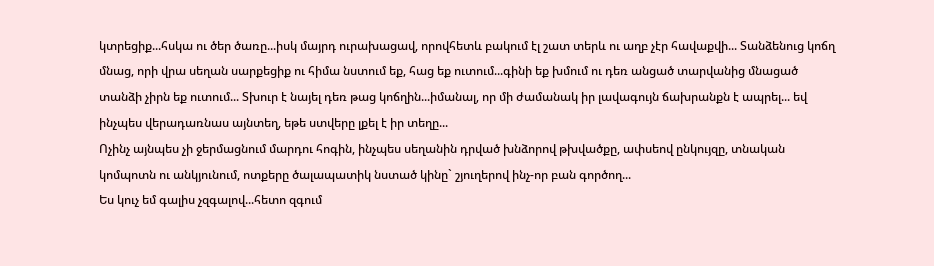կտրեցիք...հսկա ու ծեր ծառը...իսկ մայրդ ուրախացավ, որովհետև բակում էլ շատ տերև ու աղբ չէր հավաքվի... Տանձենուց կոճղ մնաց, որի վրա սեղան սարքեցիք ու հիմա նստում եք, հաց եք ուտում...գինի եք խմում ու դեռ անցած տարվանից մնացած տանձի չիրն եք ուտում... Տխուր է նայել դեռ թաց կոճղին...իմանալ, որ մի ժամանակ իր լավագույն ճախրանքն է ապրել... եվ ինչպես վերադառնաս այնտեղ, եթե ստվերը լքել է իր տեղը...
Ոչինչ այնպես չի ջերմացնում մարդու հոգին, ինչպես սեղանին դրված խնձորով թխվածքը, ափսեով ընկույզը, տնական կոմպոտն ու անկյունում, ոտքերը ծալապատիկ նստած կինը` շյուղերով ինչ-որ բան գործող...
Ես կուչ եմ գալիս չզգալով...հետո զգում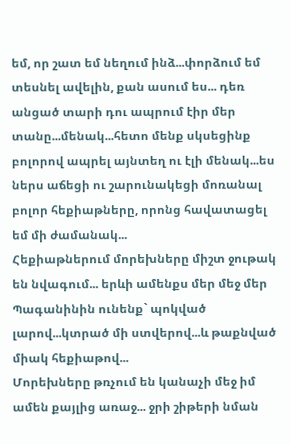եմ, որ շատ եմ նեղում ինձ...փորձում եմ տեսնել ավելին, քան ասում ես... դեռ անցած տարի դու ապրում էիր մեր տանը...մենակ...հետո մենք սկսեցինք բոլորով ապրել այնտեղ ու էլի մենակ...ես ներս աճեցի ու շարունակեցի մոռանալ բոլոր հեքիաթները, որոնց հավատացել եմ մի ժամանակ...
Հեքիաթներում մորեխները միշտ ջութակ են նվագում... երևի ամենքս մեր մեջ մեր Պագանինին ունենք` պոկված լարով...կտրած մի ստվերով...և թաքնված միակ հեքիաթով...
Մորեխները թռչում են կանաչի մեջ իմ ամեն քայլից առաջ... ջրի շիթերի նման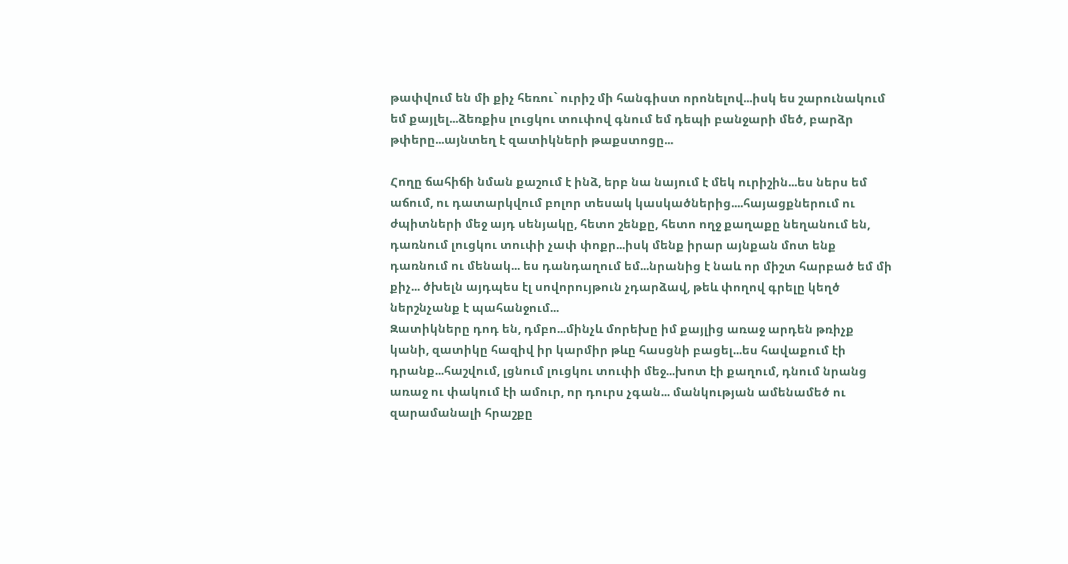թափվում են մի քիչ հեռու` ուրիշ մի հանգիստ որոնելով...իսկ ես շարունակում եմ քայլել...ձեռքիս լուցկու տուփով գնում եմ դեպի բանջարի մեծ, բարձր թփերը...այնտեղ է զատիկների թաքստոցը...

Հողը ճահիճի նման քաշում է ինձ, երբ նա նայում է մեկ ուրիշին...ես ներս եմ աճում, ու դատարկվում բոլոր տեսակ կասկածներից....հայացքներում ու ժպիտների մեջ այդ սենյակը, հետո շենքը, հետո ողջ քաղաքը նեղանում են, դառնում լուցկու տուփի չափ փոքր...իսկ մենք իրար այնքան մոտ ենք դառնում ու մենակ... ես դանդաղում եմ...նրանից է նաև որ միշտ հարբած եմ մի քիչ... ծխելն այդպես էլ սովորույթուն չդարձավ, թեև փողով գրելը կեղծ ներշնչանք է պահանջում...
Զատիկները դոդ են, դմբո...մինչև մորեխը իմ քայլից առաջ արդեն թռիչք կանի, զատիկը հազիվ իր կարմիր թևը հասցնի բացել...ես հավաքում էի դրանք...հաշվում, լցնում լուցկու տուփի մեջ...խոտ էի քաղում, դնում նրանց առաջ ու փակում էի ամուր, որ դուրս չգան... մանկության ամենամեծ ու զարամանալի հրաշքը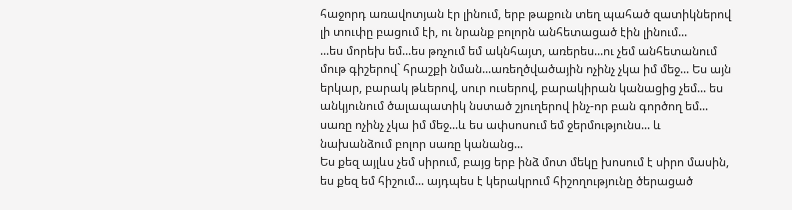հաջորդ առավոտյան էր լինում, երբ թաքուն տեղ պահած զատիկներով լի տուփը բացում էի, ու նրանք բոլորն անհետացած էին լինում...
...ես մորեխ եմ...ես թռչում եմ ակնհայտ, առերես...ու չեմ անհետանում մութ գիշերով` հրաշքի նման...առեղծվածային ոչինչ չկա իմ մեջ... Ես այն երկար, բարակ թևերով, սուր ուսերով, բարակիրան կանացից չեմ... ես անկյունում ծալապատիկ նստած շյուղերով ինչ-որ բան գործող եմ... սառը ոչինչ չկա իմ մեջ...և ես ափսոսում եմ ջերմությունս... և նախանձում բոլոր սառը կանանց...
Ես քեզ այլևս չեմ սիրում, բայց երբ ինձ մոտ մեկը խոսում է սիրո մասին, ես քեզ եմ հիշում... այդպես է կերակրում հիշողությունը ծերացած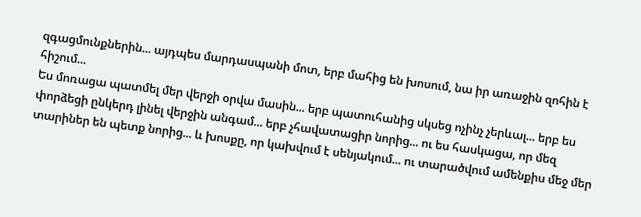զգացմունքներին... այդպես մարդասպանի մոտ, երբ մահից են խոսում, նա իր առաջին զոհին է հիշում...
Ես մոռացա պատմել մեր վերջի օրվա մասին... երբ պատուհանից սկսեց ոչինչ չերևալ... երբ ես փորձեցի ընկերդ լինել վերջին անգամ... երբ չհավատացիր նորից... ու ես հասկացա, որ մեզ տարիներ են պետք նորից... և խոսքը, որ կախվում է սենյակում... ու տարածվում ամենքիս մեջ մեր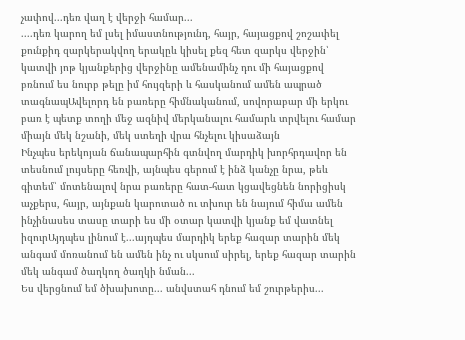չափով...դեռ վաղ է վերջի համար...
....դեռ կարող եմ լսել իմաստնությունդ, հայր, հայացքով շոշափել քունքիդ զարկերակվող երակըև կիսել քեզ հետ զարկս վերջին՝ կատվի յոթ կյանքերից վերջինը ամենամինչ դու մի հայացքով բռնում ես նուրբ թելը իմ հույզերի և հասկանում ամեն ապրած տագնապԱվելորդ են բառերը հիմնականում, սովորաբար մի երկու բառ է պետք տողի մեջ ազնիվ մերկանալու համարև տրվելու համար միայն մեկ նշանի, մեկ ստեղի վրա հնչելու կիսաձայն
Ինչպես երեկոյան ճանապարհին գտնվող մարդիկ խորհրդավոր են տեսնում լույսերը հեռվի, այնպես գերում է ինձ կանչը նրա, թեև գիտեմ՝ մոտենալով նրա բառերը հատ-հատ կցավեցնեն նորիցիսկ աչքերս, հայր, այնքան կարոտած ու տխուր են նայում հիմա ամեն ինչինասես տասը տարի ես մի օտար կատվի կյանք եմ վատնել իզուրԱյդպես լինում է...այդպես մարդիկ երեք հազար տարին մեկ անգամ մոռանում են ամեն ինչ ու սկսում սիրել, երեք հազար տարին մեկ անգամ ծաղկող ծաղկի նման...
Ես վերցնում եմ ծխախոտը... անվստահ դնում եմ շուրթերիս...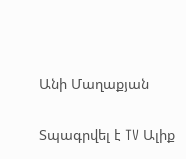Անի Մաղաքյան

Տպագրվել է TV Ալիք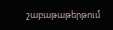շաբաթաթերթում